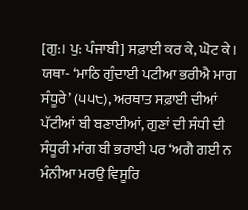[ਗੁ:। ਪੁ: ਪੰਜਾਬੀ] ਸਫ਼ਾਈ ਕਰ ਕੇ, ਘੋਟ ਕੇ। ਯਥਾ- ‘ਮਾਠਿ ਗੁੰਦਾਈ ਪਟੀਆ ਭਰੀਐ ਮਾਗ ਸੰਧੂਰੇ’ (੫੫੮), ਅਰਥਾਤ ਸਫ਼ਾਈ ਦੀਆਂ ਪੱਟੀਆਂ ਬੀ ਬਣਾਈਆਂ, ਗੁਣਾਂ ਦੀ ਸੰਧੀ ਦੀ ਸੰਧੂਰੀ ਮਾਂਗ ਬੀ ਭਰਾਈ ਪਰ ‘ਅਗੈ ਗਈ ਨ ਮੰਨੀਆ ਮਰਉ ਵਿਸੂਰਿ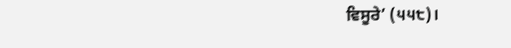ਵਿਸੂਰੇ’ (੫੫੮)।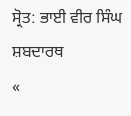ਸ੍ਰੋਤ: ਭਾਈ ਵੀਰ ਸਿੰਘ ਸ਼ਬਦਾਰਥ
«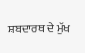ਸ਼ਬਦਾਰਥ ਦੇ ਮੁੱਖ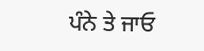ਪੰਨੇ ਤੇ ਜਾਓ